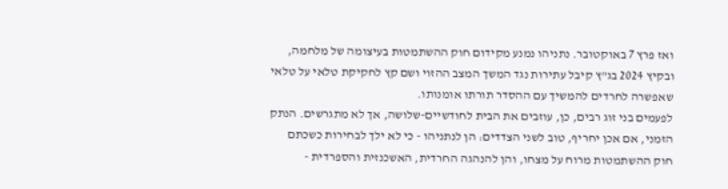ואז פרץ 7 באוקטובר. נתניהו נמנע מקידום חוק ההשתמטות בעיצומה של מלחמה, ובקיץ 2024 בג"ץ קיבל עתירות נגד המשך המצב ההזוי ושם קץ לחקיקת טלאי על טלאי שאפשרה לחרדים להמשיך עם ההסדר תורתו אומנותו.
לפעמים בני זוג רבים, כן, עוזבים את הבית לחודשיים-שלושה, אך לא מתגרשים. הנתק הזמני, אם אכן יחריף, טוב לשני הצדדים: הן לנתניהו - כי לא ילך לבחירות כשכתם חוק ההשתמטות מרוח על מצחו, והן להנהגה החרדית, האשכנזית והספרדית -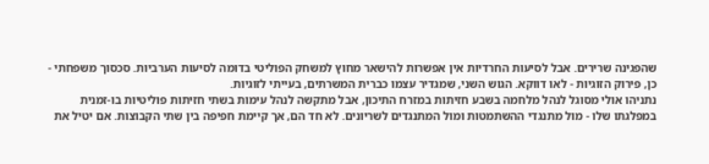שהפגינה שרירים. אבל לסיעות החרדיות אין אפשרות להישאר מחוץ למשחק הפוליטי בדומה לסיעות הערביות. סכסוך משפחתי - כן, פירוק הזוגיות - לאו דווקא. הגוש השני, שמגדיר עצמו כברית המשרתים, בעייתי לזוגיות.
נתניהו אולי מסוגל לנהל מלחמה בשבע חזיתות במזרח התיכון, אבל מתקשה לנהל עימות בשתי חזיתות פוליטיות בו-זמנית במפלגתו שלו - מול מתנגדי ההשתמטות ומול המתנגדים לשריונים. לא חד הם, אך קיימת חפיפה בין שתי הקבוצות. אם יטיל את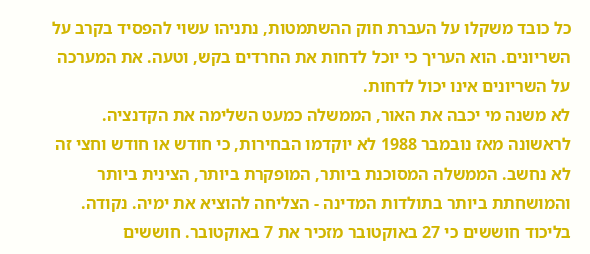כל כובד משקלו על העברת חוק ההשתמטות, נתניהו עשוי להפסיד בקרב על השריונים. הוא העריך כי יוכל לדחות את החרדים בקש, וטעה. את המערכה על השריונים אינו יכול לדחות.
לא משנה מי יכבה את האור, הממשלה כמעט השלימה את הקדנציה. לראשונה מאז נובמבר 1988 לא יוקדמו הבחירות, כי חודש או חודש וחצי זה לא נחשב. הממשלה המסוכנת ביותר, המופקרת ביותר, הצינית ביותר והמושחתת ביותר בתולדות המדינה - הצליחה להוציא את ימיה. נקודה.
בליכוד חוששים כי 27 באוקטובר מזכיר את 7 באוקטובר. חוששים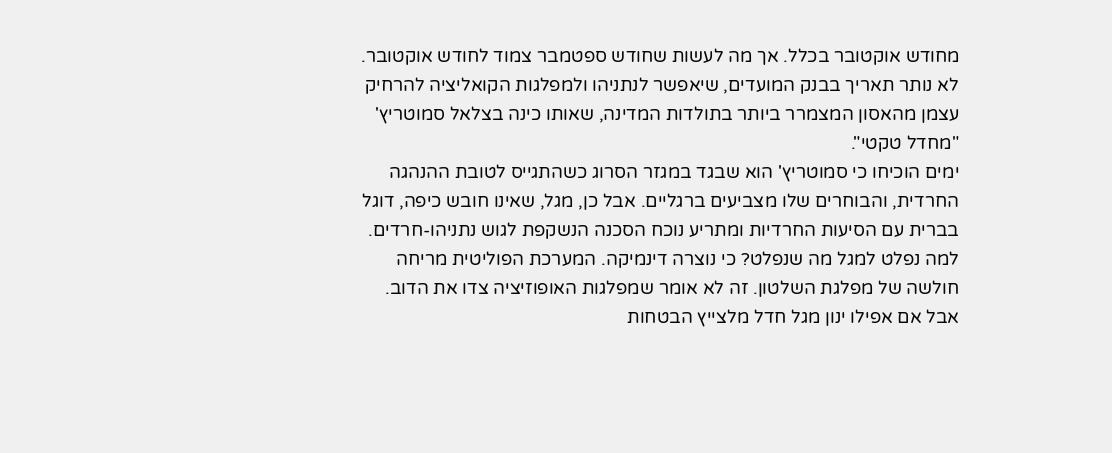מחודש אוקטובר בכלל. אך מה לעשות שחודש ספטמבר צמוד לחודש אוקטובר. לא נותר תאריך בבנק המועדים, שיאפשר לנתניהו ולמפלגות הקואליציה להרחיק עצמן מהאסון המצמרר ביותר בתולדות המדינה, שאותו כינה בצלאל סמוטריץ' "מחדל טקטי".
ימים הוכיחו כי סמוטריץ' הוא שבגד במגזר הסרוג כשהתגייס לטובת ההנהגה החרדית, והבוחרים שלו מצביעים ברגליים. אבל כן, מגל, שאינו חובש כיפה, דוגל בברית עם הסיעות החרדיות ומתריע נוכח הסכנה הנשקפת לגוש נתניהו-חרדים.
למה נפלט למגל מה שנפלט? כי נוצרה דינמיקה. המערכת הפוליטית מריחה חולשה של מפלגת השלטון. זה לא אומר שמפלגות האופוזיציה צדו את הדוב. אבל אם אפילו ינון מגל חדל מלצייץ הבטחות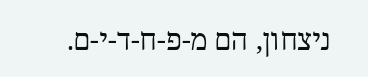ניצחון, הם מ-פ-ח-ד-י-ם.